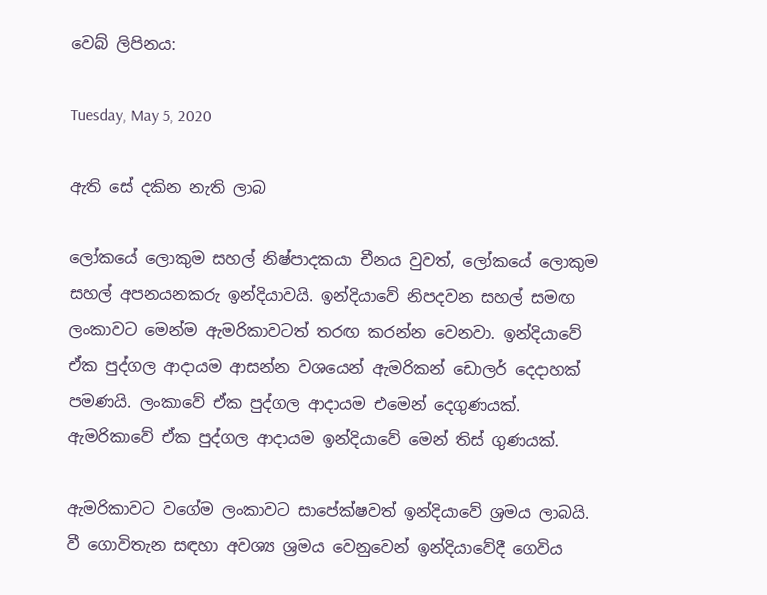වෙබ් ලිපිනය:

Tuesday, May 5, 2020

ඇති සේ දකින නැති ලාබ

ලෝකයේ ලොකුම සහල් නිෂ්පාදකයා චීනය වුවත්, ලෝකයේ ලොකුම සහල් අපනයනකරු ඉන්දියාවයි. ඉන්දියාවේ නිපදවන සහල් සමඟ ලංකාවට මෙන්ම ඇමරිකාවටත් තරඟ කරන්න වෙනවා. ඉන්දියාවේ ඒක පුද්ගල ආදායම ආසන්න වශයෙන් ඇමරිකන් ඩොලර් දෙදාහක් පමණයි. ලංකාවේ ඒක පුද්ගල ආදායම එමෙන් දෙගුණයක්. ඇමරිකාවේ ඒක පුද්ගල ආදායම ඉන්දියාවේ මෙන් තිස් ගුණයක්.

ඇමරිකාවට වගේම ලංකාවට සාපේක්ෂවත් ඉන්දියාවේ ශ්‍රමය ලාබයි. වී ගොවිතැන සඳහා අවශ්‍ය ශ්‍රමය වෙනුවෙන් ඉන්දියාවේදී ගෙවිය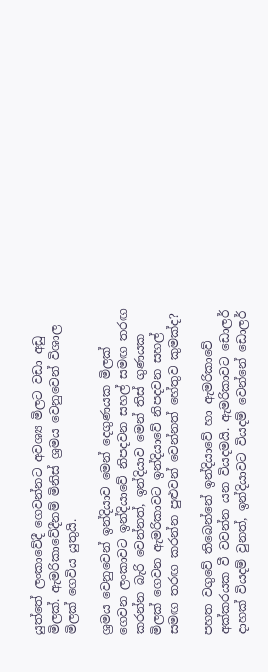යුත්තේ ලංකාවේදී ගෙවන්නට අවශ්‍ය මිලට වඩා අඩු මිලක්. ඇමරිකාවේදීනම් මිනිස් ශ්‍රමය වෙනුවෙන් විශාල මිලක් ගෙවිය යුතුයි.

ශ්‍රමය වෙනුවෙන් ඉන්දියාව මෙන් දෙගුණයක මිලක් ගෙවන ලංකාවට ඉන්දියාවේ නිපදවන සහල් සමඟ තරඟ කරන්න බැරි වෙන්නත්, ඉන්දියාව මෙන් තිස් ගුණයක මිලක් ගෙවන ඇමරිකාවට ඉන්දියාවේ නිපදවන සහල් සමඟ තරඟ කරන්න පුළුවන් වෙන්නත් හේතුව කුමක්ද?

පහත වගුවේ තිබෙන්නේ ඉන්දියාවේ හා ඇමරිකාවේ අක්කරයක වී වවන්න යන වියදමයි. ඇමරිකාවට ඩොලර් දාහක් වියදම් වුනත්, ඉන්දියාවට වියදම් වෙන්නේ ඩොලර්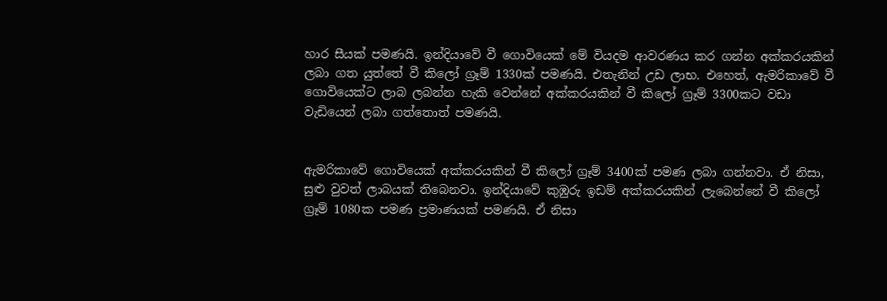හාර සීයක් පමණයි. ඉන්දියාවේ වී ගොවියෙක් මේ වියදම ආවරණය කර ගන්න අක්කරයකින් ලබා ගත යුත්තේ වී කිලෝ ග්‍රෑම් 1330ක් පමණයි. එතැනින් උඩ ලාභ. එහෙත්, ඇමරිකාවේ වී ගොවියෙක්ට ලාබ ලබන්න හැකි වෙන්නේ අක්කරයකින් වී කිලෝ ග්‍රෑම් 3300කට වඩා වැඩියෙන් ලබා ගත්තොත් පමණයි.


ඇමරිකාවේ ගොවියෙක් අක්කරයකින් වී කිලෝ ග්‍රෑම් 3400ක් පමණ ලබා ගන්නවා. ඒ නිසා, සුළු වුවත් ලාබයක් තිබෙනවා. ඉන්දියාවේ කුඹුරු ඉඩම් අක්කරයකින් ලැබෙන්නේ වී කිලෝ ග්‍රෑම් 1080ක පමණ ප්‍රමාණයක් පමණයි. ඒ නිසා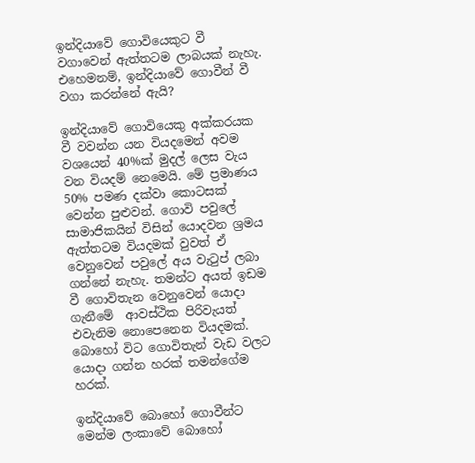ඉන්දියාවේ ගොවියෙකුට වී වගාවෙන් ඇත්තටම ලාබයක් නැහැ. එහෙමනම්, ඉන්දියාවේ ගොවීන් වී වගා කරන්නේ ඇයි?

ඉන්දියාවේ ගොවියෙකු අක්කරයක වී වවන්න යන වියදමෙන් අවම වශයෙන් 40%ක් මුදල් ලෙස වැය වන වියදම් නෙමෙයි. මේ ප්‍රමාණය 50% පමණ දක්වා කොටසක් වෙන්න පුළුවන්. ගොවි පවුලේ සාමාජිකයින් විසින් යොදවන ශ්‍රමය ඇත්තටම වියදමක් වුවත් ඒ වෙනුවෙන් පවුලේ අය වැටුප් ලබා ගන්නේ නැහැ. තමන්ට අයත් ඉඩම වී ගොවිතැන වෙනුවෙන් යොදා ගැනීමේ  ආවස්ථික පිරිවැයත් එවැනිම නොපෙනෙන වියදමක්. බොහෝ විට ගොවිතැන් වැඩ වලට යොදා ගන්න හරක් තමන්ගේම හරක්.

ඉන්දියාවේ බොහෝ ගොවීන්ට මෙන්ම ලංකාවේ බොහෝ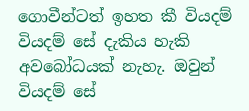ගොවීන්ටත් ඉහත කී වියදම් වියදම් සේ දැකිය හැකි අවබෝධයක් නැහැ. ඔවුන් වියදම් සේ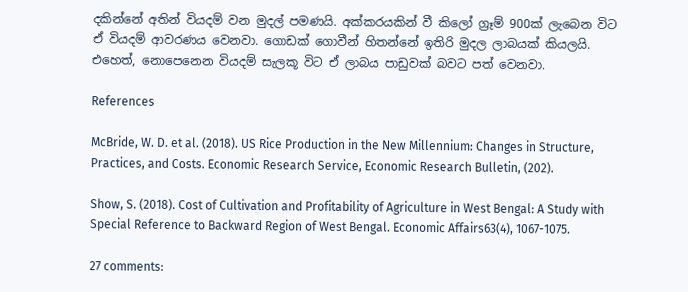දකින්නේ අතින් වියදම් වන මුදල් පමණයි. අක්කරයකින් වී කිලෝ ග්‍රෑම් 900ක් ලැබෙන විට ඒ වියදම් ආවරණය වෙනවා. ගොඩක් ගොවීන් හිතන්නේ ඉතිරි මුදල ලාබයක් කියලයි. එහෙත්, නොපෙනෙන වියදම් සැලකූ විට ඒ ලාබය පාඩුවක් බවට පත් වෙනවා.

References

McBride, W. D. et al. (2018). US Rice Production in the New Millennium: Changes in Structure, Practices, and Costs. Economic Research Service, Economic Research Bulletin, (202).

Show, S. (2018). Cost of Cultivation and Profitability of Agriculture in West Bengal: A Study with Special Reference to Backward Region of West Bengal. Economic Affairs63(4), 1067-1075.

27 comments: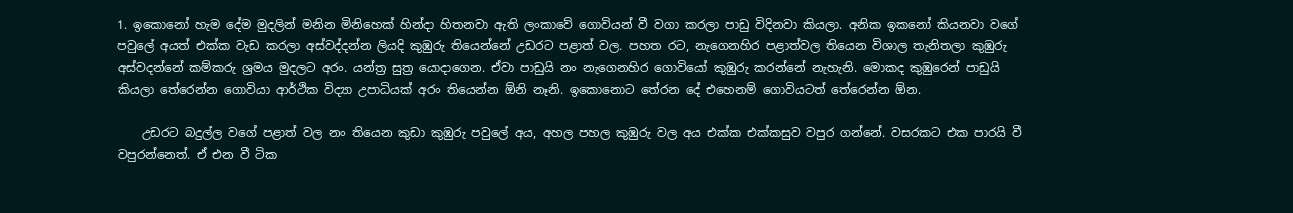1. ඉකොනෝ හැම දේම මුදලින් මනින මිනිහෙක් හින්දා හිතනවා ඇති ලංකාවේ ගොවියන් වී වගා කරලා පාඩු විදිනවා කියලා. අනික ඉකනෝ කියනවා වගේ පවුලේ අයත් එක්ක වැඩ කරලා අස්වද්දන්න ලියදි කුඹුරු තියෙන්නේ උඩරට පළාත් වල. පහත රට, නැගෙනහිර පළාත්වල තියෙන විශාල තැනිතලා කුඹුරු අස්වදන්නේ කම්කරු ශ්‍රමය මුදලට අරං. යන්ත්‍ර සුත්‍ර යොදාගෙන. ඒවා පාඩුයි නං නැගෙනහිර ගොවියෝ කුඹුරු කරන්නේ නැහැනි. මොකද කුඹුරෙන් පාඩුයි කියලා තේරෙන්න ගොවියා ආර්ථික විද්‍යා උපාධියක් අරං තියෙන්න ඕනි නෑනි. ඉකොනොට තේරන දේ එහෙනම් ගොවියටත් තේරෙන්න ඕන.

    උඩරට බදුල්ල වගේ පළාත් වල නං තියෙන කුඩා කුඹුරු පවුලේ අය, අහල පහල කුඹුරු වල අය එක්ක එක්කසුව වපුර ගන්නේ. වසරකට එක පාරයි වී වපුරන්නෙත්. ඒ එන වී ටික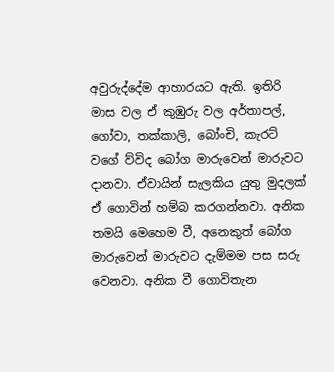අවුරුද්දේම ආහාරයට ඇති. ඉතිරි මාස වල ඒ කුඹුරු වල අර්තාපල්, ගෝවා, තක්කාලි, බෝංචි, කැරට් වගේ ව්විද බෝග මාරුවෙන් මාරුවට දානවා. ඒවායින් සැලකිය යුතු මුදලක් ඒ ගොවින් හම්බ කරගන්නවා. අනික තමයි මෙහෙම වී, අනෙකුත් බෝග මාරුවෙන් මාරුවට දැම්මම පස සරු වෙනවා. අනික වී ගොවිතැන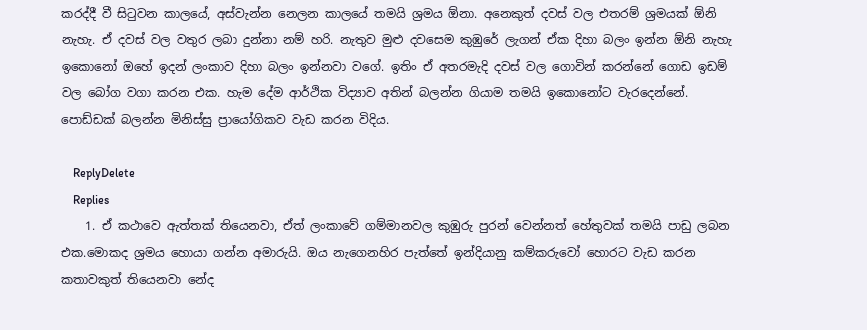කරද්දී වී සිටුවන කාලයේ, අස්වැන්න නෙලන කාලයේ තමයි ශ්‍රමය ඕනා. අනෙකුත් දවස් වල එතරම් ශ්‍රමයක් ඕනි නැහැ. ඒ දවස් වල වතුර ලබා දුන්නා නම් හරි. නැතුව මුළු දවසෙම කුඹුරේ ලැගන් ඒක දිහා බලං ඉන්න ඕනි නැහැ ඉකොනෝ ඔහේ ඉදන් ලංකාව දිහා බලං ඉන්නවා වගේ. ඉතිං ඒ අතරමැදි දවස් වල ගොවින් කරන්නේ ගොඩ ඉඩම් වල බෝග වගා කරන එක. හැම දේම ආර්ථික විද්‍යාව අතින් බලන්න ගියාම තමයි ඉකොනෝට වැරදෙන්නේ. පොඩ්ඩක් බලන්න මිනිස්සු ප්‍රායෝගිකව වැඩ කරන විදිය.

    ReplyDelete
    Replies
    1. ඒ කථාවෙ ඇත්තක් තියෙනවා, ඒත් ලංකාවේ ගම්මානවල කුඹුරු පුරන් වෙන්නත් හේතුවක් තමයි පාඩු ලබන එක.මොකද ශ්‍රමය හොයා ගන්න අමාරුයි. ඔය නැගෙනහිර පැත්තේ ඉන්දියානු කම්කරුවෝ හොරට වැඩ කරන කතාවකුත් තියෙනවා නේද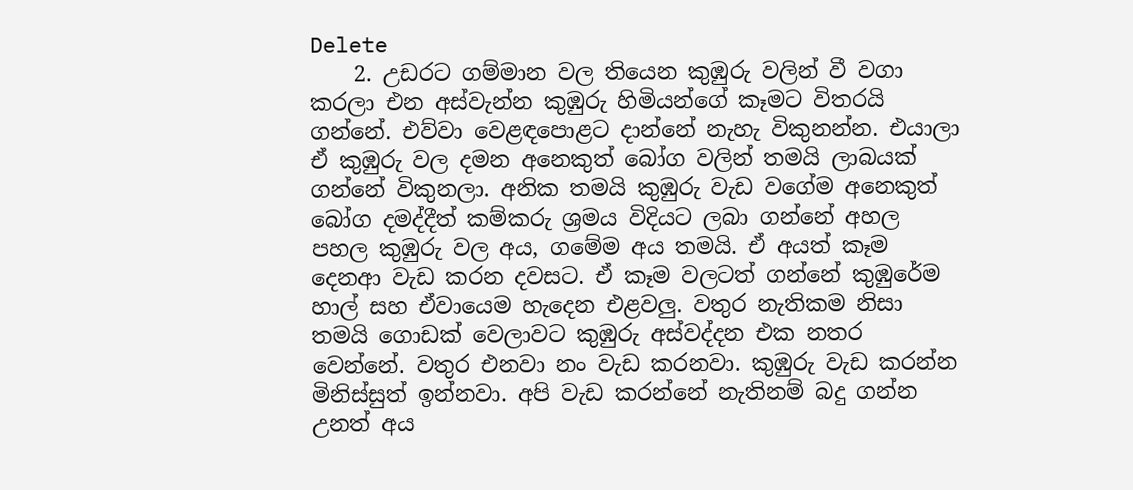Delete
    2. උඩරට ගම්මාන වල තියෙන කුඹුරු වලින් වී වගා කරලා එන අස්වැන්න කුඹුරු හිමියන්ගේ කෑමට විතරයි ගන්නේ. එව්වා වෙළඳපොළට දාන්නේ නැහැ විකුනන්න. එයාලා ඒ කුඹුරු වල දමන අනෙකුත් බෝග වලින් තමයි ලාබයක් ගන්නේ විකුනලා. අනික තමයි කුඹුරු වැඩ වගේම අනෙකුත් බෝග දමද්දීත් කම්කරු ශ්‍රමය විදියට ලබා ගන්නේ අහල පහල කුඹුරු වල අය, ගමේම අය තමයි. ඒ අයත් කෑම දෙනආ වැඩ කරන දවසට. ඒ කෑම වලටත් ගන්නේ කුඹුරේම හාල් සහ ඒවායෙම හැදෙන එළවලු. වතුර නැතිකම නිසා තමයි ගොඩක් වෙලාවට කුඹුරු අස්වද්දන එක නතර වෙන්නේ. වතුර එනවා නං වැඩ කරනවා. කුඹුරු වැඩ කරන්න මිනිස්සුත් ඉන්නවා. අපි වැඩ කරන්නේ නැතිනම් බදු ගන්න උනත් අය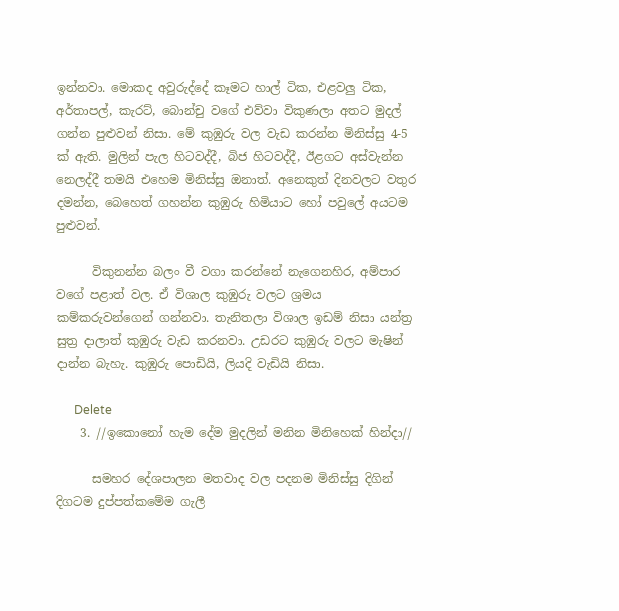ඉන්නවා. මොකද අවුරුද්දේ කෑමට හාල් ටික, එළවලු ටික, අර්තාපල්, කැරට්, බොන්චු වගේ එව්වා විකුණලා අතට මුදල් ගන්න පුළුවන් නිසා. මේ කුඹුරු වල වැඩ කරන්න මිනිස්සු 4-5 ක් ඇති. මුලින් පැල හිටවද්දී, බිජ හිටවද්දී, ඊළගට අස්වැන්න නෙලද්දී තමයි එහෙම මිනිස්සු ඔනාත්. අනෙකුත් දිනවලට වතුර දමන්න, බෙහෙත් ගහන්න කුඹුරු හිමියාට හෝ පවුලේ අයටම පුළුවන්.

      විකුනන්න බලං වී වගා කරන්නේ නැගෙනහිර, අම්පාර වගේ පළාත් වල. ඒ විශාල කුඹුරු වලට ශ්‍රමය කම්කරුවන්ගෙන් ගන්නවා. තැනිතලා විශාල ඉඩම් නිසා යන්ත්‍ර සුත්‍ර දාලාත් කුඹුරු වැඩ කරනවා. උඩරට කුඹුරු වලට මැෂින් දාන්න බැහැ. කුඹුරු පොඩියි, ලියදි වැඩියි නිසා.

      Delete
    3. //ඉකොනෝ හැම දේම මුදලින් මනින මිනිහෙක් හින්දා//

      සමහර දේශපාලන මතවාද වල පදනම මිනිස්සු දිගින් දිගටම දුප්පත්කමේම ගැලී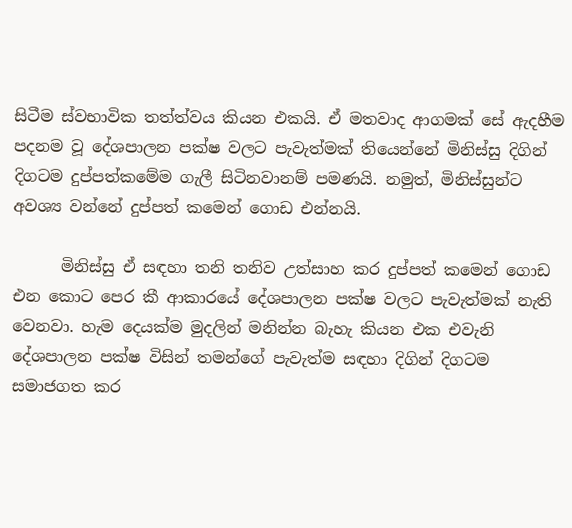සිටීම ස්වභාවික තත්ත්වය කියන එකයි. ඒ මතවාද ආගමක් සේ ඇදහීම පදනම වූ දේශපාලන පක්ෂ වලට පැවැත්මක් තියෙන්නේ මිනිස්සු දිගින් දිගටම දුප්පත්කමේම ගැලී සිටිනවානම් පමණයි. නමුත්, මිනිස්සුන්ට අවශ්‍ය වන්නේ දුප්පත් කමෙන් ගොඩ එන්නයි.

      මිනිස්සු ඒ සඳහා තනි තනිව උත්සාහ කර දුප්පත් කමෙන් ගොඩ එන කොට පෙර කී ආකාරයේ දේශපාලන පක්ෂ වලට පැවැත්මක් නැති වෙනවා. හැම දෙයක්ම මුදලින් මනින්න බැහැ කියන එක එවැනි දේශපාලන පක්ෂ විසින් තමන්ගේ පැවැත්ම සඳහා දිගින් දිගටම සමාජගත කර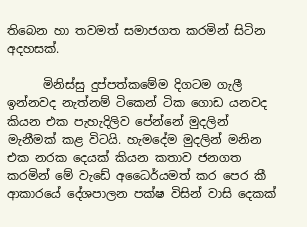තිබෙන හා තවමත් සමාජගත කරමින් සිටින අදහසක්.

      මිනිස්සු දුප්පත්කමේම දිගටම ගැලී ඉන්නවද නැත්නම් ටිකෙන් ටික ගොඩ යනවද කියන එක පැහැදිලිව පේන්නේ මුදලින් මැනීමක් කළ විටයි. හැමදේම මුදලින් මනින එක නරක දෙයක් කියන කතාව ජනගත කරමින් මේ වැඩේ අධෛර්යමත් කර පෙර කී ආකාරයේ දේශපාලන පක්ෂ විසින් වාසි දෙකක්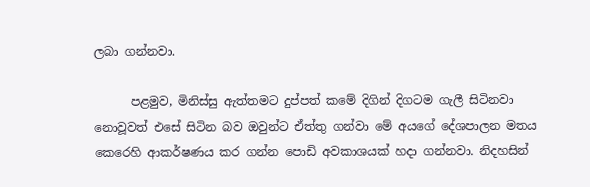ලබා ගන්නවා.

      පළමුව, මිනිස්සු ඇත්තමට දුප්පත් කමේ දිගින් දිගටම ගැලී සිටිනවා නොවූවත් එසේ සිටින බව ඔවුන්ට ඒත්තු ගන්වා මේ අයගේ දේශපාලන මතය කෙරෙහි ආකර්ෂණය කර ගන්න පොඩි අවකාශයක් හදා ගන්නවා. නිදහසින්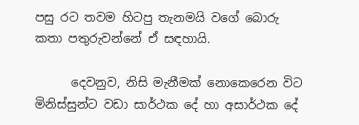පසු රට තවම හිටපු තැනමයි වගේ බොරු කතා පතුරුවන්නේ ඒ සඳහායි.

      දෙවනුව, නිසි මැනීමක් නොකෙරෙන විට මිනිස්සුන්ට වඩා සාර්ථක දේ හා අසාර්ථක දේ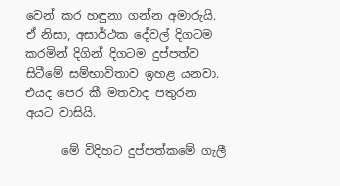වෙන් කර හඳුනා ගන්න අමාරුයි. ඒ නිසා, අසාර්ථක දේවල් දිගටම කරමින් දිගින් දිගටම දුප්පත්ව සිටීමේ සම්භාවිතාව ඉහළ යනවා. එයද පෙර කී මතවාද පතුරන අයට වාසියි.

      මේ විදිහට දුප්පත්කමේ ගැලී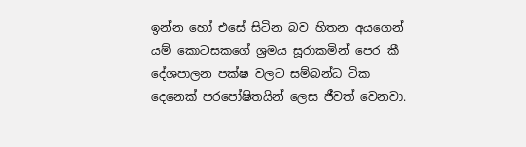ඉන්න හෝ එසේ සිටින බව හිතන අයගෙන් යම් කොටසකගේ ශ්‍රමය සූරාකමින් පෙර කී දේශපාලන පක්ෂ වලට සම්බන්ධ ටික දෙනෙක් පරපෝෂිතයින් ලෙස ජීවත් වෙනවා.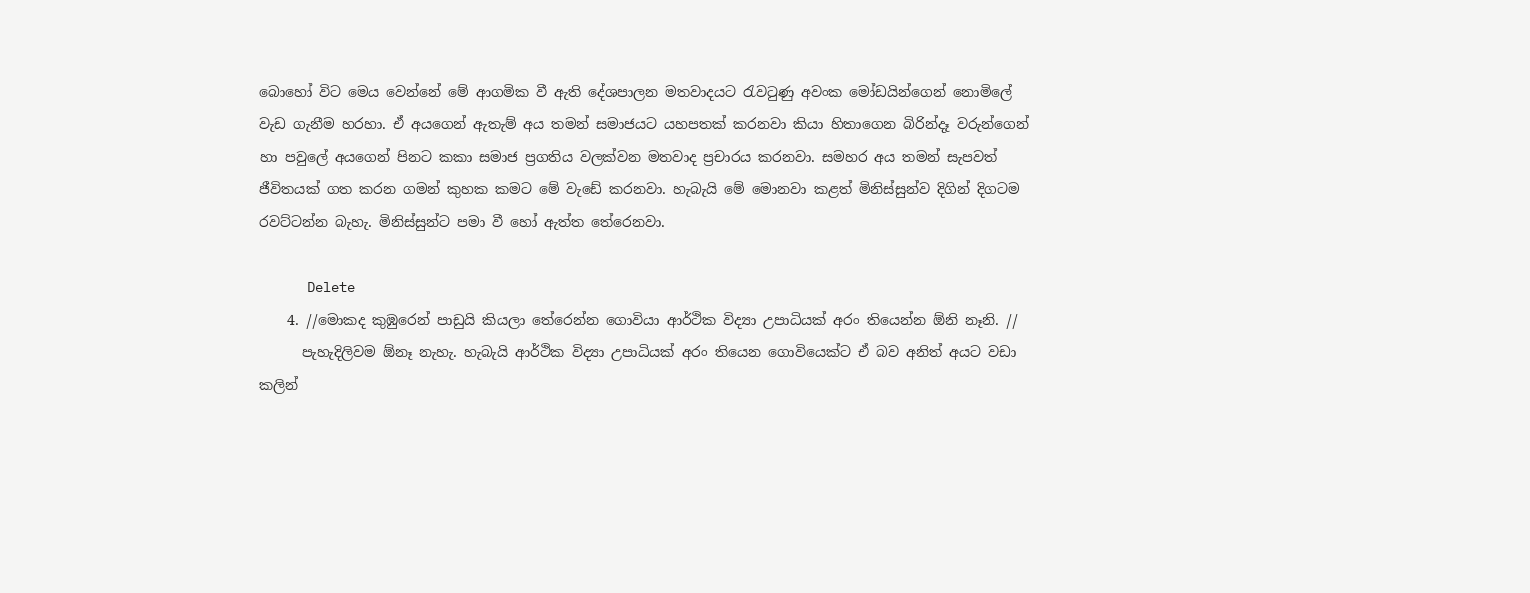බොහෝ විට මෙය වෙන්නේ මේ ආගමික වී ඇති දේශපාලන මතවාදයට රැවටුණු අවංක මෝඩයින්ගෙන් නොමිලේ වැඩ ගැනීම හරහා. ඒ අයගෙන් ඇතැම් අය තමන් සමාජයට යහපතක් කරනවා කියා හිතාගෙන බිරින්දෑ වරුන්ගෙන් හා පවුලේ අයගෙන් පිනට කකා සමාජ ප්‍රගතිය වලක්වන මතවාද ප්‍රචාරය කරනවා. සමහර අය තමන් සැපවත් ජීවිතයක් ගත කරන ගමන් කුහක කමට මේ වැඩේ කරනවා. හැබැයි මේ මොනවා කළත් මිනිස්සුන්ව දිගින් දිගටම රවට්ටන්න බැහැ. මිනිස්සුන්ට පමා වී හෝ ඇත්ත තේරෙනවා.

      Delete
    4. //මොකද කුඹුරෙන් පාඩුයි කියලා තේරෙන්න ගොවියා ආර්ථික විද්‍යා උපාධියක් අරං තියෙන්න ඕනි නෑනි. //
      පැහැදිලිවම ඕනෑ නැහැ. හැබැයි ආර්ථික විද්‍යා උපාධියක් අරං තියෙන ගොවියෙක්ට ඒ බව අනිත් අයට වඩා කලින්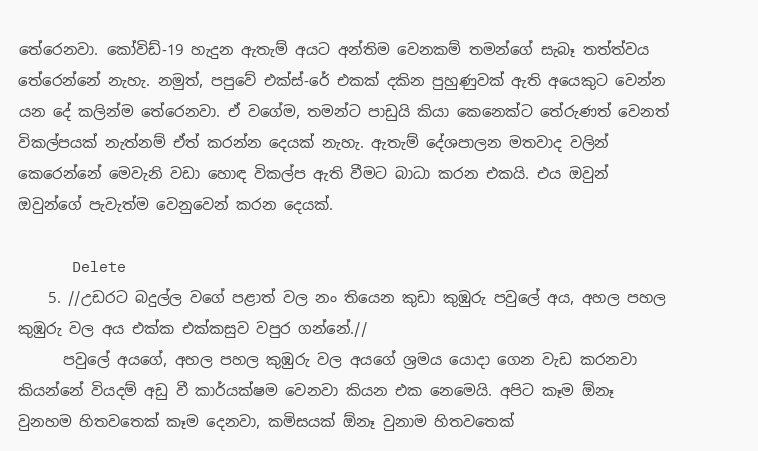තේරෙනවා. කෝවිඩ්-19 හැදුන ඇතැම් අයට අන්තිම වෙනකම් තමන්ගේ සැබෑ තත්ත්වය තේරෙන්නේ නැහැ. නමුත්, පපුවේ එක්ස්-රේ එකක් දකින පුහුණුවක් ඇති අයෙකුට වෙන්න යන දේ කලින්ම තේරෙනවා. ඒ වගේම, තමන්ට පාඩුයි කියා කෙනෙක්ට තේරුණත් වෙනත් විකල්පයක් නැත්නම් ඒත් කරන්න දෙයක් නැහැ. ඇතැම් දේශපාලන මතවාද වලින් කෙරෙන්නේ මෙවැනි වඩා හොඳ විකල්ප ඇති වීමට බාධා කරන එකයි. එය ඔවුන් ඔවුන්ගේ පැවැත්ම වෙනුවෙන් කරන දෙයක්.

      Delete
    5. //උඩරට බදුල්ල වගේ පළාත් වල නං තියෙන කුඩා කුඹුරු පවුලේ අය, අහල පහල කුඹුරු වල අය එක්ක එක්කසුව වපුර ගන්නේ.//
      පවුලේ අයගේ, අහල පහල කුඹුරු වල අයගේ ශ්‍රමය යොදා ගෙන වැඩ කරනවා කියන්නේ වියදම් අඩු වී කාර්යක්ෂම වෙනවා කියන එක නෙමෙයි. අපිට කෑම ඕනෑ වුනහම හිතවතෙක් කෑම දෙනවා, කමිසයක් ඕනෑ වුනාම හිතවතෙක්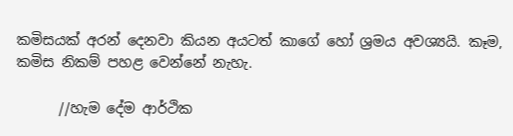කමිසයක් අරන් දෙනවා කියන අයටත් කාගේ හෝ ශ්‍රමය අවශ්‍යයි. කෑම, කමිස නිකම් පහළ වෙන්නේ නැහැ.

      //හැම දේම ආර්ථික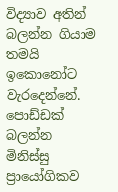විද්‍යාව අතින් බලන්න ගියාම තමයි ඉකොනෝට වැරදෙන්නේ. පොඩ්ඩක් බලන්න මිනිස්සු ප්‍රායෝගිකව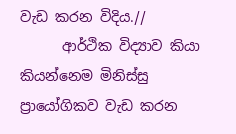වැඩ කරන විදිය.//
      ආර්ථික විද්‍යාව කියා කියන්නෙම මිනිස්සු ප්‍රායෝගිකව වැඩ කරන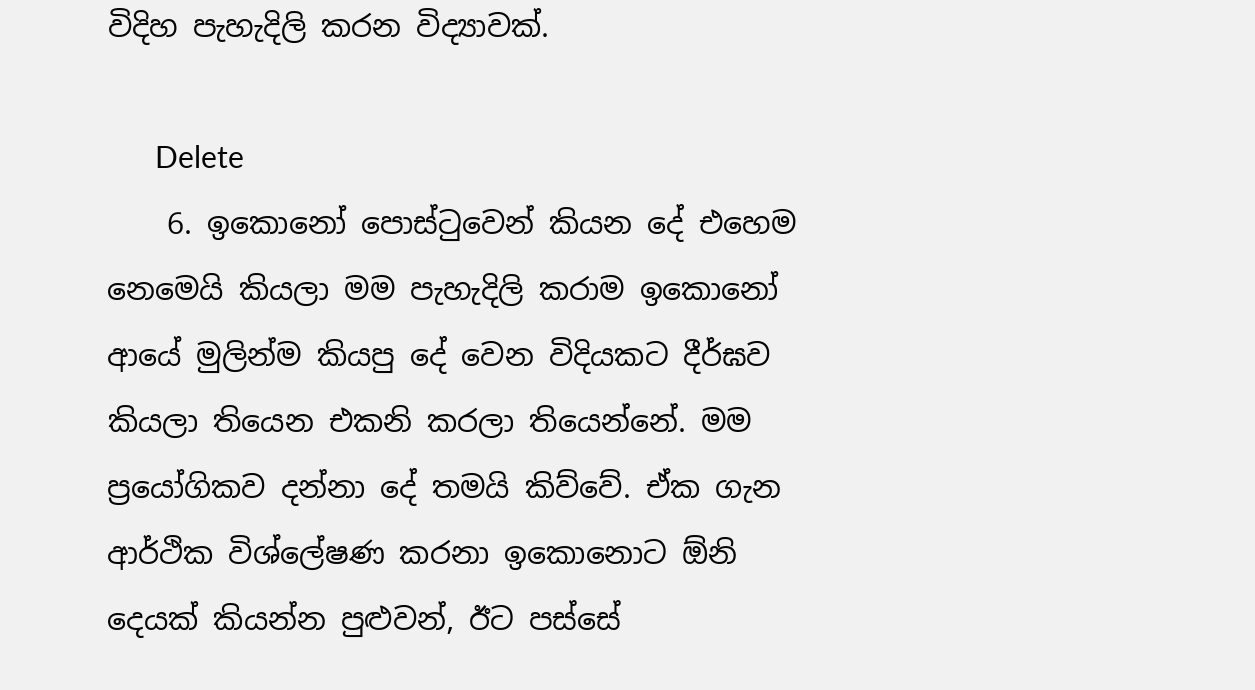විදිහ පැහැදිලි කරන විද්‍යාවක්.

      Delete
    6. ඉකොනෝ පොස්ටුවෙන් කියන දේ එහෙම නෙමෙයි කියලා මම පැහැදිලි කරාම ඉකොනෝ ආයේ මුලින්ම කියපු දේ වෙන විදියකට දීර්ඝව කියලා තියෙන එකනි කරලා තියෙන්නේ. මම ප්‍රයෝගිකව දන්නා දේ තමයි කිව්වේ. ඒක ගැන ආර්ථික විශ්ලේෂණ කරනා ඉකොනොට ඕනි දෙයක් කියන්න පුළුවන්, ඊට පස්සේ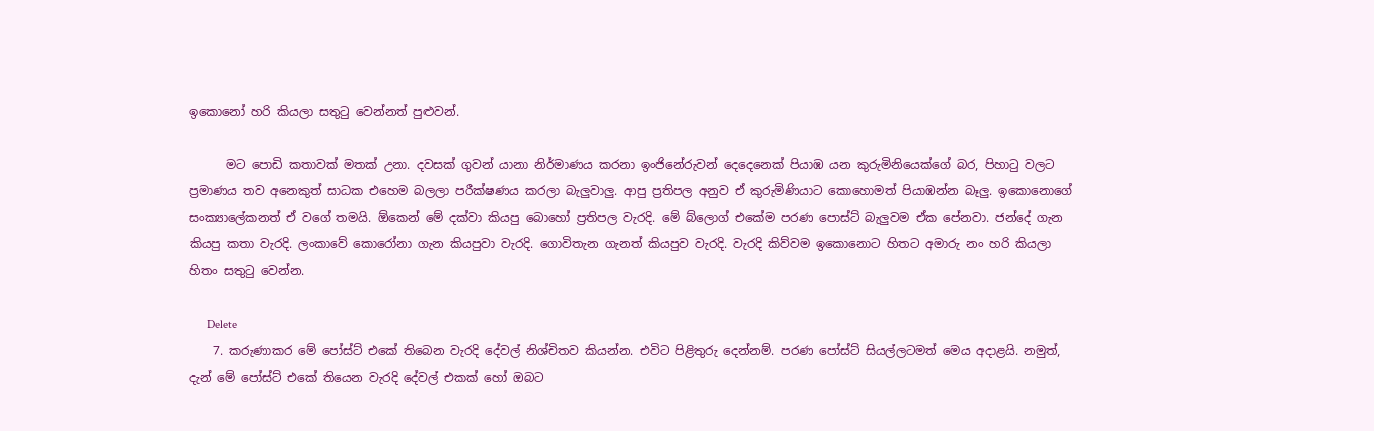ඉකොනෝ හරි කියලා සතුටු වෙන්නත් පුළුවන්.

      මට පොඩි කතාවක් මතක් උනා. දවසක් ගුවන් යානා නිර්මාණය කරනා ඉංජිනේරුවන් දෙදෙනෙක් පියාඹ යන කුරුමිනියෙක්ගේ බර, පිහාටු වලට ප්‍රමාණය තව අනෙකුත් සාධක එහෙම බලලා පරීක්ෂණය කරලා බැලුවාලු. ආපු ප්‍රතිපල අනුව ඒ කුරුමිණියාට කොහොමත් පියාඹන්න බෑලු. ඉකොනොගේ සංක්‍යාලේකනත් ඒ වගේ තමයි. ඕකෙන් මේ දක්වා කියපු බොහෝ ප්‍රතිපල වැරදි. මේ බ්ලොග් එකේම පරණ පොස්ට් බැලුවම ඒක පේනවා. ජන්දේ ගැන කියපු කතා වැරදි. ලංකාවේ කොරෝනා ගැන කියපුවා වැරදි. ගොවිතැන ගැනත් කියපුව වැරදි. වැරදි කිව්වම ඉකොනොට හිතට අමාරු නං හරි කියලා හිතං සතුටු වෙන්න.

      Delete
    7. කරුණාකර මේ පෝස්ට් එකේ තිබෙන වැරදි දේවල් නිශ්චිතව කියන්න. එවිට පිළිතුරු දෙන්නම්. පරණ පෝස්ට් සියල්ලටමත් මෙය අදාළයි. නමුත්, දැන් මේ පෝස්ට් එකේ තියෙන වැරදි දේවල් එකක් හෝ ඔබට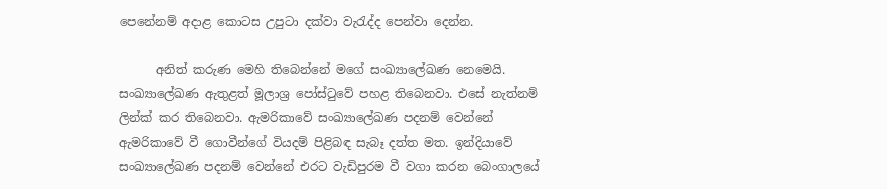පෙනේනම් අදාළ කොටස උපුටා දක්වා වැරැද්ද පෙන්වා දෙන්න.

      අනිත් කරුණ මෙහි තිබෙන්නේ මගේ සංඛ්‍යාලේඛණ නෙමෙයි. සංඛ්‍යාලේඛණ ඇතුළත් මූලාශ්‍ර පෝස්ටුවේ පහළ තිබෙනවා. එසේ නැත්නම් ලින්ක් කර තිබෙනවා. ඇමරිකාවේ සංඛ්‍යාලේඛණ පදනම් වෙන්නේ ඇමරිකාවේ වී ගොවීන්ගේ වියදම් පිළිබඳ සැබෑ දත්ත මත. ඉන්දියාවේ සංඛ්‍යාලේඛණ පදනම් වෙන්නේ එරට වැඩිපුරම වී වගා කරන බෙංගාලයේ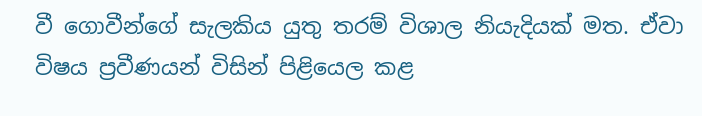වී ගොවීන්ගේ සැලකිය යුතු තරම් විශාල නියැදියක් මත. ඒවා විෂය ප්‍රවීණයන් විසින් පිළියෙල කළ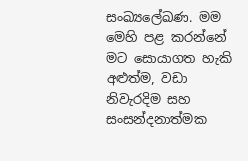සංඛ්‍යලේඛණ. මම මෙහි පළ කරන්නේ මට සොයාගත හැකි අළුත්ම, වඩා නිවැරදිම සහ සංසන්දනාත්මක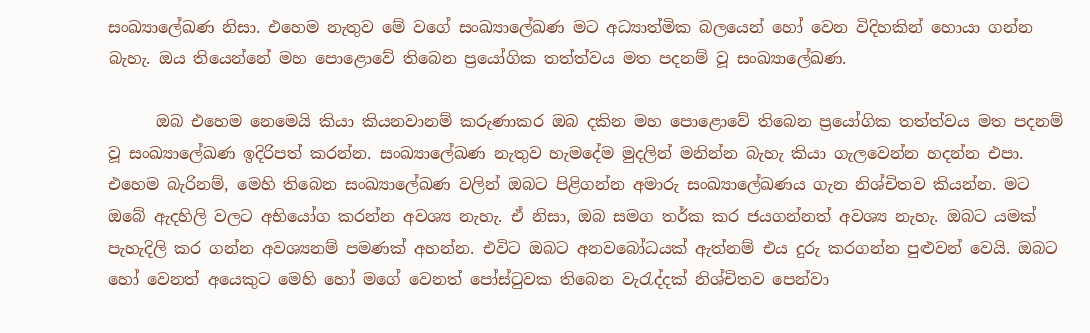සංඛ්‍යාලේඛණ නිසා. එහෙම නැතුව මේ වගේ සංඛ්‍යාලේඛණ මට අධ්‍යාත්මික බලයෙන් හෝ වෙන විදිහකින් හොයා ගන්න බැහැ. ඔය තියෙන්නේ මහ පොළොවේ තිබෙන ප්‍රයෝගික තත්ත්වය මත පදනම් වූ සංඛ්‍යාලේඛණ.

      ඔබ එහෙම නෙමෙයි කියා කියනවානම් කරුණාකර ඔබ දකින මහ පොළොවේ තිබෙන ප්‍රයෝගික තත්ත්වය මත පදනම් වූ සංඛ්‍යාලේඛණ ඉදිරිපත් කරන්න. සංඛ්‍යාලේඛණ නැතුව හැමදේම මුදලින් මනින්න බැහැ කියා ගැලවෙන්න හදන්න එපා. එහෙම බැරිනම්, මෙහි තිබෙන සංඛ්‍යාලේඛණ වලින් ඔබට පිළිගන්න අමාරු සංඛ්‍යාලේඛණය ගැන නිශ්චිතව කියන්න. මට ඔබේ ඇදහිලි වලට අභියෝග කරන්න අවශ්‍ය නැහැ. ඒ නිසා, ඔබ සමග තර්ක කර ජයගන්නත් අවශ්‍ය නැහැ. ඔබට යමක් පැහැදිලි කර ගන්න අවශ්‍යනම් පමණක් අහන්න. එවිට ඔබට අනවබෝධයක් ඇත්නම් එය දුරු කරගන්න පුළුවන් වෙයි. ඔබට හෝ වෙනත් අයෙකුට මෙහි හෝ මගේ වෙනත් පෝස්ටුවක තිබෙන වැරැද්දක් නිශ්චිතව පෙන්වා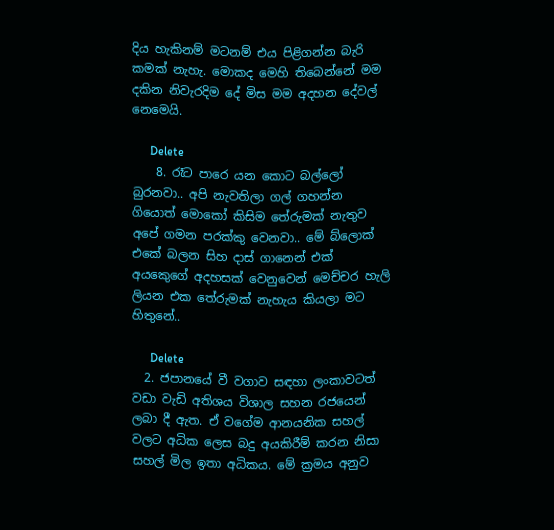දිය හැකිනම් මටනම් එය පිළිගන්න බැරි කමක් නැහැ. මොකද මෙහි තිබෙන්නේ මම දකින නිවැරදිම දේ මිස මම අදහන දේවල් නෙමෙයි.

      Delete
    8. රෑට පාරෙ යන කොට බල්ලෝ බුරනවා.. අපි නැවතිලා ගල් ගහන්න ගියොත් මොකෝ කිසිම තේරුමක් නැතුව අපේ ගමන පරක්කු වෙනවා.. මේ බ්ලොක් එකේ බලන සිහ දාස් ගානෙන් එක් අයකෙුගේ අදහසක් වෙනුවෙන් මෙච්චර හැලි ලියන එක තේරුමක් නැහැය කියලා මට හිතුනේ..

      Delete
  2. ජපානයේ වී වගාව සඳහා ලංකාවටත් වඩා වැඩි අතිශය විශාල සහන රජයෙන් ලබා දී ඇත. ඒ වගේම ආනයනික සහල් වලට අධික ලෙස බදු අයකිරීම් කරන නිසා සහල් මිල ඉතා අධිකය. මේ ක්‍රමය අනුව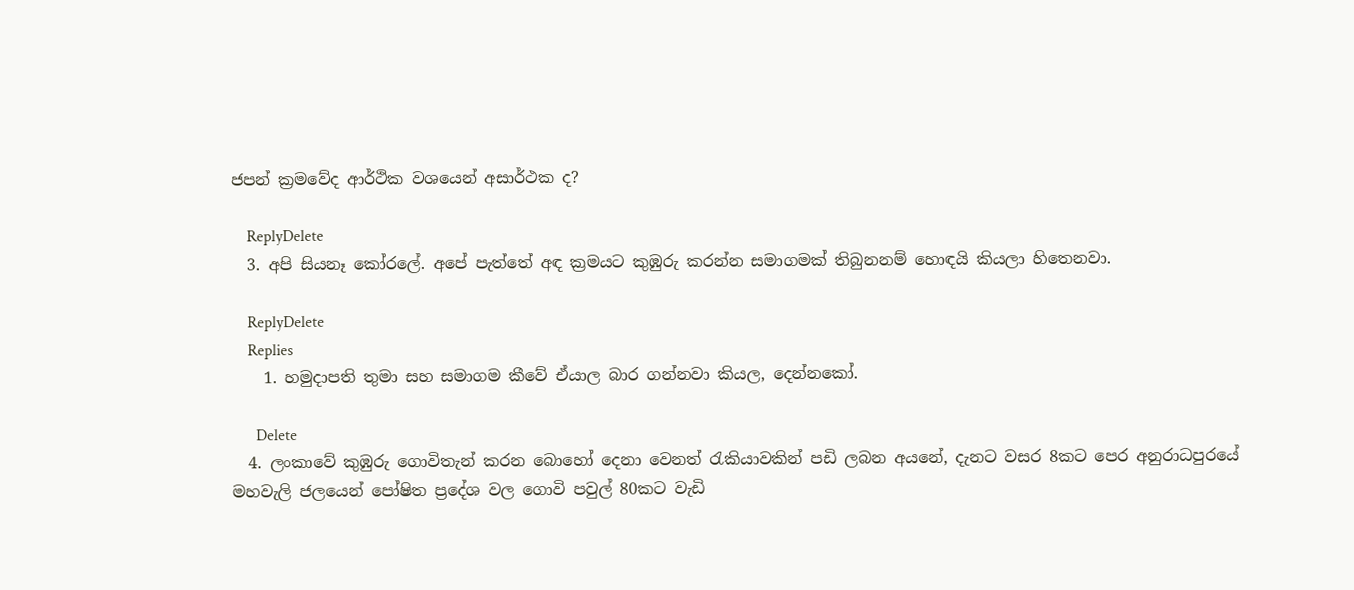ජපන් ක්‍රමවේද ආර්ථික වශයෙන් අසාර්ථක ද?

    ReplyDelete
  3. අපි සියනෑ කෝරලේ. අපේ පැත්තේ අඳ ක්‍රමයට කුඹුරු කරන්න සමාගමක් තිබුනනම් හොඳයි කියලා හිතෙනවා.

    ReplyDelete
    Replies
    1. හමුදාපති තුමා සහ සමාගම කීවේ ඒයාල බාර ගන්නවා කියල, දෙන්නකෝ.

      Delete
  4. ලංකාවේ කුඹුරු ගොවිතැන් කරන බොහෝ දෙනා වෙනත් රැකියාවකින් පඩි ලබන අයනේ, දැනට වසර 8කට පෙර අනුරාධපුරයේ මහවැලි ජලයෙන් පෝෂිත ප්‍රදේශ වල ගොවි පවුල් 80කට වැඩි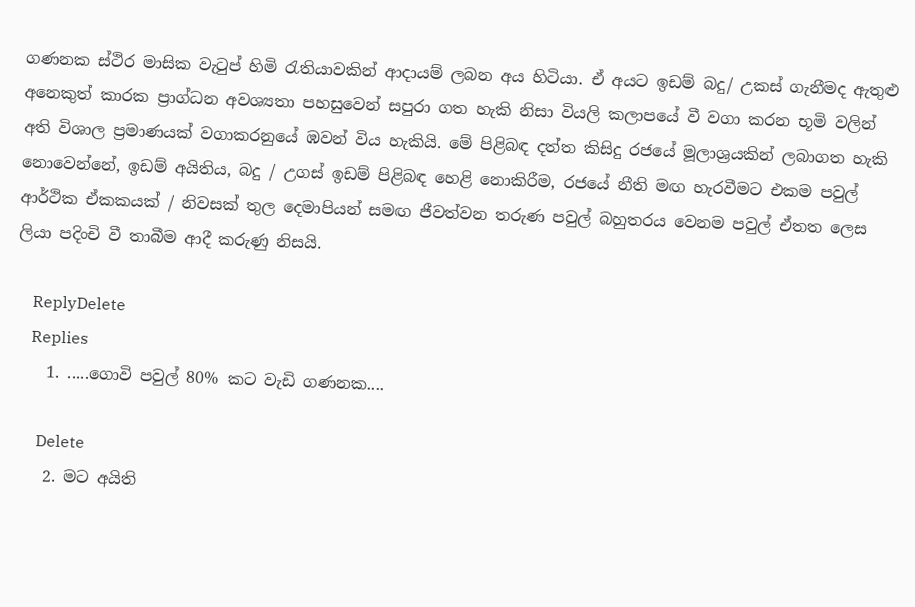ගණනක ස්ථිර මාසික වැටුප් හිමි රැතියාවකින් ආදායම් ලබන අය හිටියා. ඒ අයට ඉඩම් බදු/ උකස් ගැනීමද ඇතුළු අනෙකුත් කාරක ප්‍රාග්ධන අවශ්‍යතා පහසුවෙන් සපුරා ගත හැකි නිසා වියලි කලාපයේ වී වගා කරන භූමි වලින් අති විශාල ප්‍රමාණයක් වගාකරනුයේ ඹවන් විය හැකියි. මේ පිළිබඳ දත්ත කිසිදු රජයේ මූලාශ්‍රයකින් ලබාගත හැකි නොවෙන්නේ, ඉඩම් අයිතිය, බදු / උගස් ඉඩම් පිළිබඳ හෙළි නොකිරීම, රජයේ නීති මඟ හැරවීමට එකම පවුල් ආර්ථික ඒකකයක් / නිවසක් තුල දෙමාපියන් සමඟ ජීවත්වන තරුණ පවුල් බහුතරය වෙනම පවුල් ඒතත ලෙස ලියා පදිංචි වී තාබීම ආදී කරුණු නිසයි.

    ReplyDelete
    Replies
    1. .....ගොවි පවුල් 80% කට වැඩි ගණනක....

      Delete
    2. මට අයිති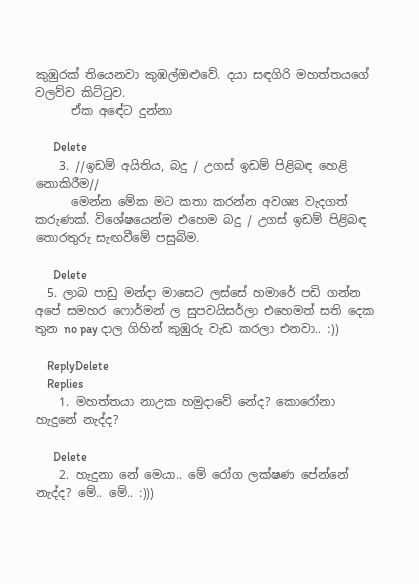කුඹුරක් තියෙනවා කුඹල්ඔළුවේ. දයා සඳගිරි මහත්තයගේ වලව්ව කිට්ටුව.
      ඒක අඳේට දුන්නා

      Delete
    3. //ඉඩම් අයිතිය, බදු / උගස් ඉඩම් පිළිබඳ හෙළි නොකිරීම//
      මෙන්න මේක මට කතා කරන්න අවශ්‍ය වැදගත් කරුණක්. විශේෂයෙන්ම එහෙම බදු / උගස් ඉඩම් පිළිබඳ තොරතුරු සැඟවීමේ පසුබිම.

      Delete
  5. ලාබ පාඩු මන්දා මාසෙට ලස්සේ හමාරේ පඩි ගන්න අපේ සමහර ෆොර්මන් ල සුපවයිසර්ලා එහෙමත් සති දෙක තුන no pay දාල ගිහින් කුඹුරු වැඩ කරලා එනවා.. :))

    ReplyDelete
    Replies
    1. මහත්තයා නාඋක හමුදාවේ නේද? කොරෝනා හැදුනේ නැද්ද?

      Delete
    2. හැදුනා නේ මෙයා.. මේ රෝග ලක්ෂණ පේන්නේ නැද්ද? මේ.. මේ.. :)))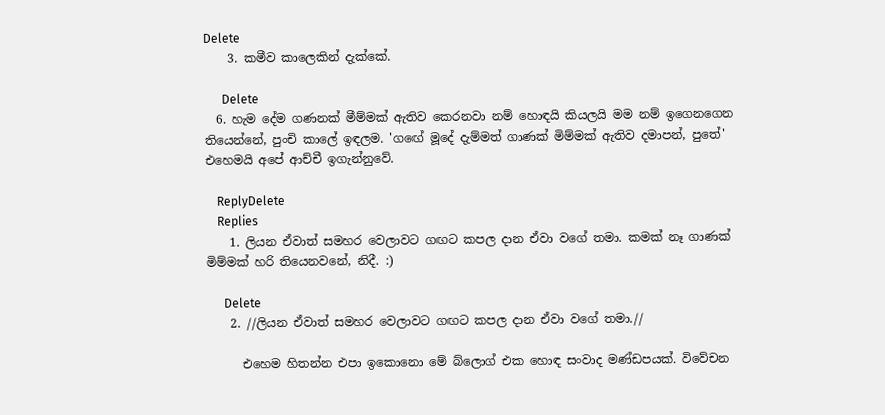Delete
    3. කමීව කාලෙකින් දැක්කේ.

      Delete
  6. හැම දේම ගණනක් මීම්මක් ඇතිව කෙරනවා නම් හොඳයි කියලයි මම නම් ඉගෙනගෙන තියෙන්නේ, පුංචි කාලේ ඉඳලම. 'ගඟේ මූදේ දැම්මත් ගාණක් මිම්මක් ඇතිව දමාපන්, පුතේ' එහෙමයි අපේ ආච්චී ඉගැන්නුවේ.

    ReplyDelete
    Replies
    1. ලියන ඒවාත් සමහර වෙලාවට ගඟට කපල දාන ඒවා වගේ තමා. කමක් නෑ ගාණක් මිම්මක් හරි තියෙනවනේ, නිදී. :)

      Delete
    2. //ලියන ඒවාත් සමහර වෙලාවට ගඟට කපල දාන ඒවා වගේ තමා.//

      එහෙම හිතන්න එපා ඉකොනො මේ බ්ලොග් එක හොඳ සංවාද මණ්ඩපයක්. විවේචන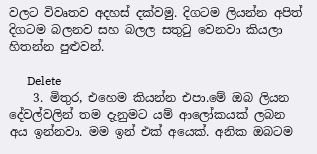වලට විවෘතව අදහස් දක්වමු. දිගටම ලියන්න අපිත් දිගටම බලනව සහ බලල සතුටු වෙනවා කියලා හිතන්න පුළුවන්.

      Delete
    3. මිතුර, එහෙම කියන්න එපා.මේ ඔබ ලියන දේවල්වලින් තම දැනුමට යම් ආලෝකයක් ලබන අය ඉන්නවා. මම ඉන් එක් අයෙක්. අනික ඔබටම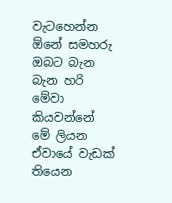වැටහෙන්න ඕනේ සමහරු ඔබට බැන බැන හරි මේවා කියවන්නේ මේ ලියන ඒවායේ වැඩක් තියෙන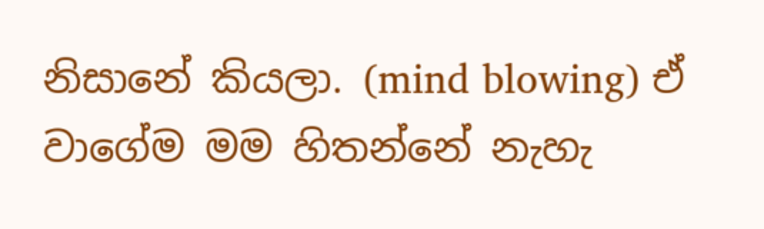නිසානේ කියලා. (mind blowing) ඒ වාගේම මම හිතන්නේ නැහැ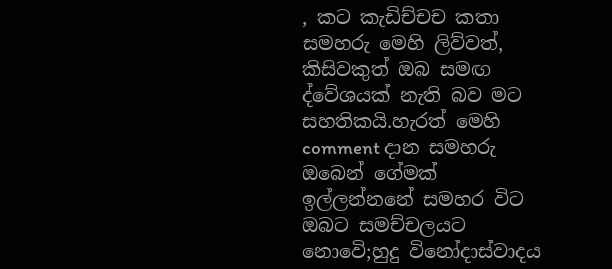, කට කැඩිච්චච කතා සමහරු මෙහි ලිව්වත්, කිසිවකුත් ඔබ සමඟ ද්වේශයක් නැති බව මට සහතිකයි.හැරත් මෙහි comment දාන සමහරු ඔබෙන් ගේමක් ඉල්ලන්නනේ සමහර විට ඔබට සමච්චලයට නොවෙි;හුදු විනෝදාස්වාදය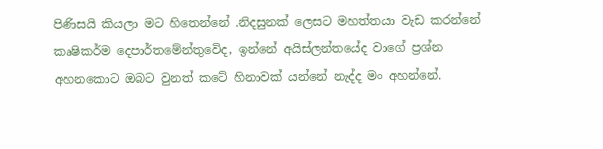පිණිසයි කියලා මට හිතෙන්නේ .නිදසුනක් ලෙසට මහත්තයා වැඩ කරන්නේ කෘෂිකර්ම දෙපාර්තමේන්තුවෙිද, ඉන්නේ අයිස්ලන්තයේද වාගේ ප්‍රශ්න අහනකොට ඔබට වුනත් කටේ හිනාවක් යන්නේ නැද්ද මං අහන්නේ.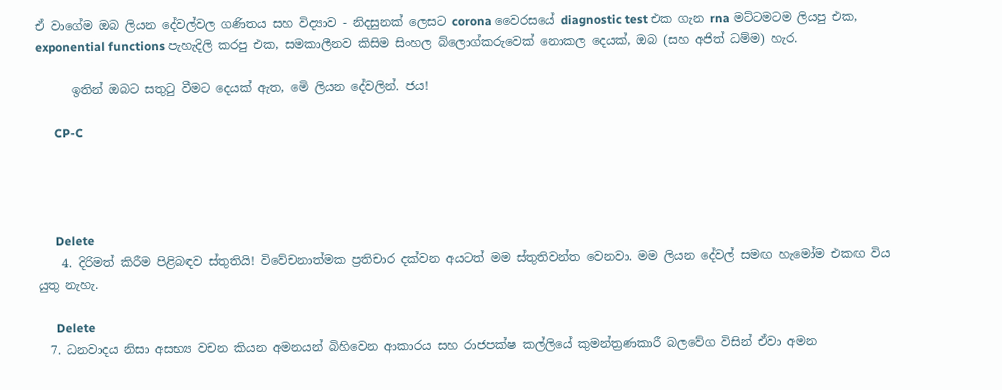ඒ වාගේම ඔබ ලියන දේවල්වල ගණිතය සහ විද්‍යාව - නිදසුනක් ලෙසට corona වෛරසයේ diagnostic test එක ගැන rna මට්ටමටම ලියපු එක, exponential functions පැහැදිලි කරපු එක, සමකාලීනව කිසිම සිංහල බ්ලොග්කරුවෙක් නොකල දෙයක්, ඔබ (සහ අජිත් ධම්ම) හැර.

      ඉතින් ඔබට සතුටු වීමට දෙයක් ඇත, මෙි ලියන දේවලින්. ජය!

      CP-C




      Delete
    4. දිරිමත් කිරීම පිළිබඳව ස්තුතියි! විවේචනාත්මක ප්‍රතිචාර දක්වන අයටත් මම ස්තුතිවන්ත වෙනවා. මම ලියන දේවල් සමඟ හැමෝම එකඟ විය යුතු නැහැ.

      Delete
  7. ධනවාදය නිසා අසභ්‍ය වචන කියන අමනයන් බිහිවෙන ආකාරය සහ රාජපක්ෂ කල්ලියේ කුමන්ත්‍රණකාරී බලවේග විසින් ඒවා අමන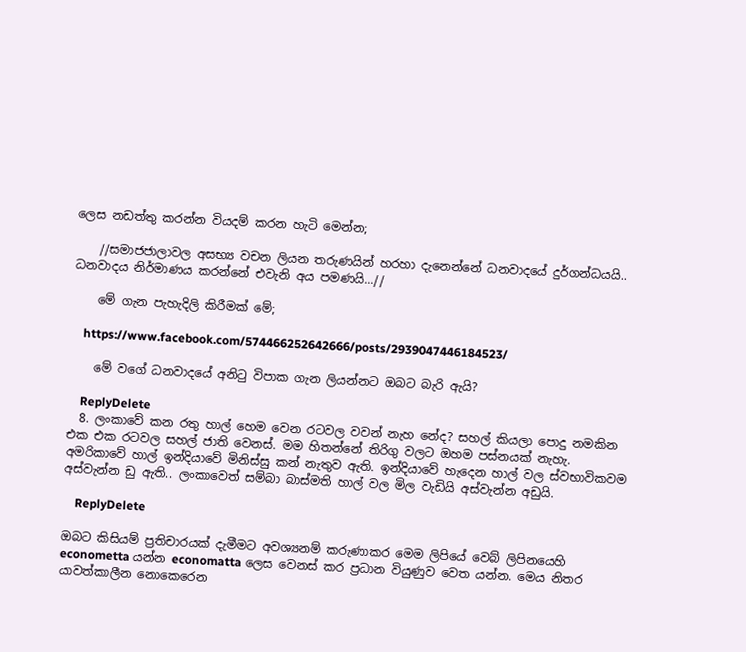ලෙස නඩත්තු කරන්න වියදම් කරන හැටි මෙන්න;

    //සමාජජාලාවල අසභ්‍ය වචන ලියන තරුණයින් හරහා දැනෙන්නේ ධනවාදයේ දුර්ගන්ධයයි.. ධනවාදය නිර්මාණය කරන්නේ එවැනි අය පමණයි...//

    මේ ගැන පැහැදිලි කිරීමක් මේ;

    https://www.facebook.com/574466252642666/posts/2939047446184523/

    මේ වගේ ධනවාදයේ අනිටු විපාක ගැන ලියන්නට ඔබට බැරි ඇයි?

    ReplyDelete
  8. ලංකාවේ කන රතු හාල් හෙම වෙන රටවල වවන් නැහ නේද? සහල් කියලා පොදු නමකින එක එක රටවල සහල් ජාති වෙනස්. මම හිතන්නේ තිරිගු වලට ඔහම පස්නයක් නැහැ. අමරිකාවේ හාල් ඉන්දියාවේ මිනිස්සු කන් නැතුව ඇති. ඉන්දියාවේ හැදෙන හාල් වල ස්වභාවිකවම අස්වැන්න ඩු ඇති.. ලංකාවෙත් සම්බා බාස්මති හාල් වල මිල වැඩියි අස්වැන්න අඩුයි.

    ReplyDelete

ඔබට කිසියම් ප්‍රතිචාරයක් දැමීමට අවශ්‍යනම් කරුණාකර මෙම ලිපියේ වෙබ් ලිපිනයෙහි econometta යන්න economatta ලෙස වෙනස් කර ප්‍රධාන වියුණුව වෙත යන්න. මෙය නිතර යාවත්කාලීන නොකෙරෙන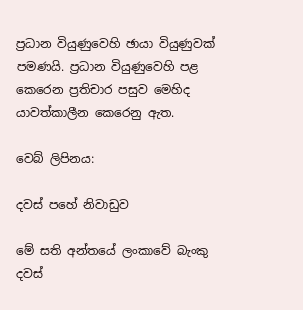ප්‍රධාන වියුණුවෙහි ඡායා වියුණුවක් පමණයි. ප්‍රධාන වියුණුවෙහි පළ කෙරෙන ප්‍රතිචාර පසුව මෙහිද යාවත්කාලීන කෙරෙනු ඇත.

වෙබ් ලිපිනය:

දවස් පහේ නිවාඩුව

මේ සති අන්තයේ ලංකාවේ බැංකු දවස්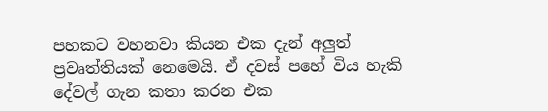පහකට වහනවා කියන එක දැන් අලුත් ප්‍රවෘත්තියක් නෙමෙයි. ඒ දවස් පහේ විය හැකි දේවල් ගැන කතා කරන එක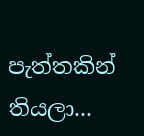පැත්තකින් තියලා...